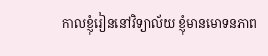កាលខ្ញុំរៀននៅវិទ្យាល័យ ខ្ញុំមានមោទនភាព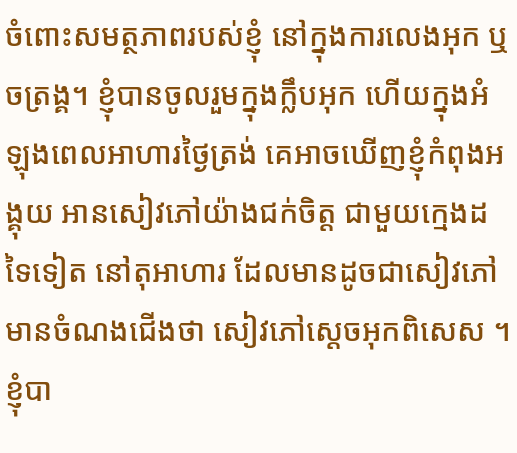ចំពោះសមត្ថភាពរបស់ខ្ញុំ នៅក្នុងការលេងអុក ឬចត្រង្គ។ ខ្ញុំបានចូលរួមក្នុងក្លឹបអុក ហើយក្នុងអំឡុងពេលអាហារថ្ងៃត្រង់ គេអាចឃើញខ្ញុំកំពុងអង្គុយ អានសៀវភៅយ៉ាងជក់ចិត្ត ជាមួយក្មេងដទៃទៀត នៅតុអាហារ ដែលមានដូចជាសៀវភៅ មានចំណងជើងថា សៀវភៅស្តេចអុកពិសេស ។ ខ្ញុំបា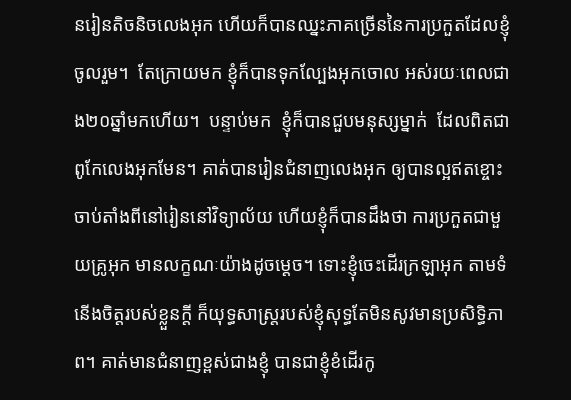នរៀនតិចនិចលេងអុក ហើយក៏បានឈ្នះភាគច្រើននៃការប្រកួតដែលខ្ញុំចូលរួម។  តែក្រោយមក ខ្ញុំក៏បានទុកល្បែងអុកចោល អស់រយៈពេលជាង២០ឆ្នាំមកហើយ។  បន្ទាប់មក  ខ្ញុំក៏បានជួបមនុស្សម្នាក់  ដែលពិតជាពូកែលេងអុកមែន។ គាត់បានរៀនជំនាញលេងអុក ឲ្យបានល្អឥតខ្ចោះ ចាប់តាំងពីនៅរៀននៅវិទ្យាល័យ ហើយខ្ញុំក៏បានដឹងថា ការប្រកួតជាមួយគ្រូអុក មានលក្ខណៈយ៉ាងដូចម្តេច។ ទោះខ្ញុំចេះដើរក្រឡាអុក តាមទំនើងចិត្តរបស់ខ្លួនក្តី ក៏យុទ្ធសាស្រ្តរបស់ខ្ញុំសុទ្ធតែមិនសូវមានប្រសិទ្ធិភាព។ គាត់មានជំនាញខ្ពស់ជាងខ្ញុំ បានជាខ្ញុំខំដើរកូ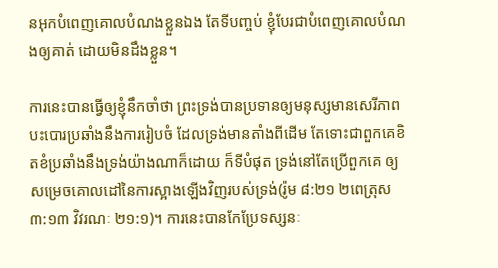នអុកបំពេញគោលបំណងខ្លួនឯង តែទីបញ្ចប់ ខ្ញុំបែរជាបំពេញគោលបំណងឲ្យគាត់ ដោយមិនដឹងខ្លួន។

ការនេះបានធ្វើឲ្យខ្ញុំនឹកចាំថា ព្រះទ្រង់បានប្រទានឲ្យមនុស្សមានសេរីភាពបះបោរប្រឆាំងនឹងការរៀបចំ ដែលទ្រង់មានតាំងពីដើម តែទោះជាពួកគេខិតខំប្រឆាំងនឹងទ្រង់យ៉ាងណាក៏ដោយ ក៏ទីបំផុត ទ្រង់នៅតែប្រើពួកគេ ឲ្យសម្រេចគោលដៅនៃការស្អាងឡើងវិញរបស់ទ្រង់(រ៉ូម ៨:២១ ២ពេត្រុស ៣:១៣ វិវរណៈ ២១:១)។ ការនេះបានកែប្រែទស្សនៈ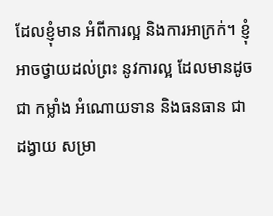ដែលខ្ញុំមាន អំពីការល្អ និងការអាក្រក់។ ខ្ញុំអាចថ្វាយដល់ព្រះ នូវការល្អ ដែលមានដូចជា កម្លាំង អំណោយទាន និងធនធាន ជាដង្វាយ សម្រា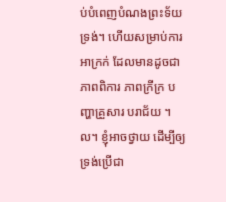ប់បំពេញបំណងព្រះទ័យទ្រង់។ ហើយសម្រាប់ការអាក្រក់ ដែលមានដូចជា ភាពពិការ ភាពក្រីក្រ បញ្ហាគ្រួសារ បរាជ័យ ។ល។ ខ្ញុំអាចថ្វាយ ដើម្បីឲ្យទ្រង់ប្រើជា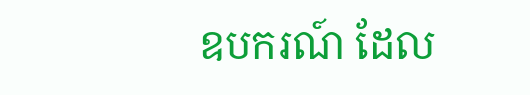ឧបករណ៍ ដែល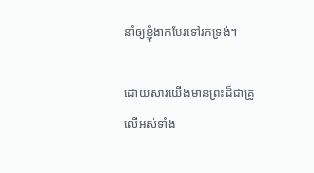នាំឲ្យខ្ញុំងាកបែរទៅរកទ្រង់។

ដោយសារយើងមានព្រះដ៏ជាគ្រូលើអស់ទាំង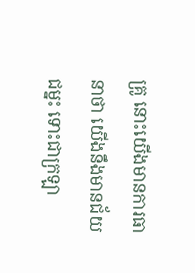គ្រូ នោះយើងមានការធានាថា យើងនឹងមានជ័យជម្នះ ទោះជាក្រឡា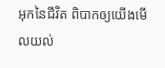អុកនៃជីវិត ពិបាកឲ្យយើងមើលយល់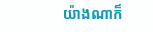យ៉ាងណាក៏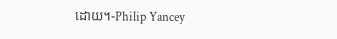ដោយ។-Philip Yancey